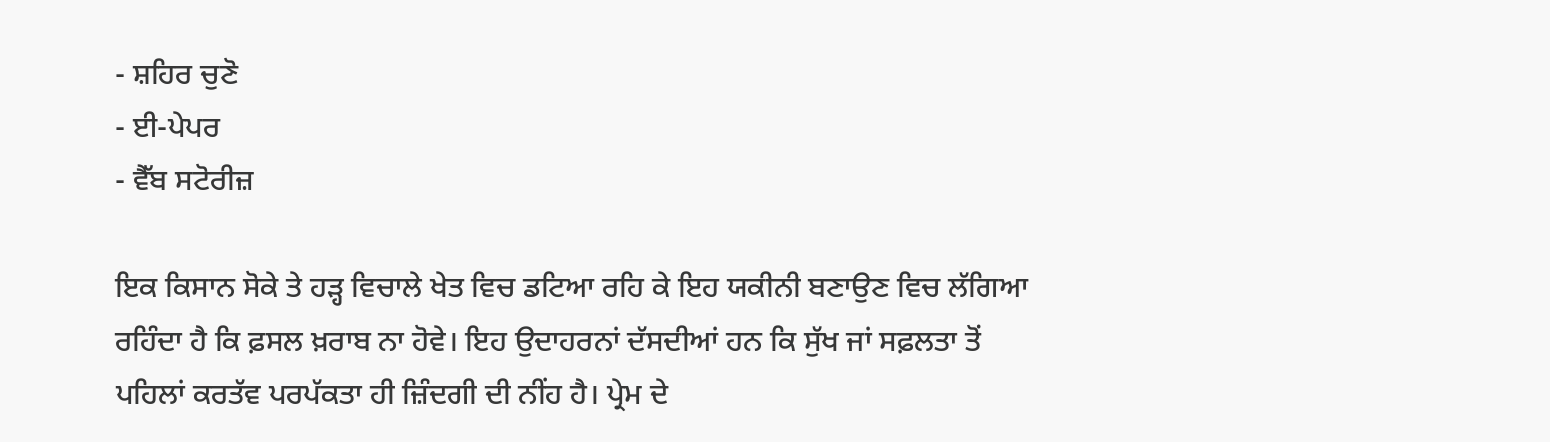- ਸ਼ਹਿਰ ਚੁਣੋ
- ਈ-ਪੇਪਰ
- ਵੈੱਬ ਸਟੋਰੀਜ਼

ਇਕ ਕਿਸਾਨ ਸੋਕੇ ਤੇ ਹੜ੍ਹ ਵਿਚਾਲੇ ਖੇਤ ਵਿਚ ਡਟਿਆ ਰਹਿ ਕੇ ਇਹ ਯਕੀਨੀ ਬਣਾਉਣ ਵਿਚ ਲੱਗਿਆ ਰਹਿੰਦਾ ਹੈ ਕਿ ਫ਼ਸਲ ਖ਼ਰਾਬ ਨਾ ਹੋਵੇ। ਇਹ ਉਦਾਹਰਨਾਂ ਦੱਸਦੀਆਂ ਹਨ ਕਿ ਸੁੱਖ ਜਾਂ ਸਫ਼ਲਤਾ ਤੋਂ ਪਹਿਲਾਂ ਕਰਤੱਵ ਪਰਪੱਕਤਾ ਹੀ ਜ਼ਿੰਦਗੀ ਦੀ ਨੀਂਹ ਹੈ। ਪ੍ਰੇਮ ਦੇ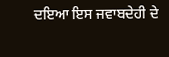ਦਇਆ ਇਸ ਜਵਾਬਦੇਹੀ ਦੇ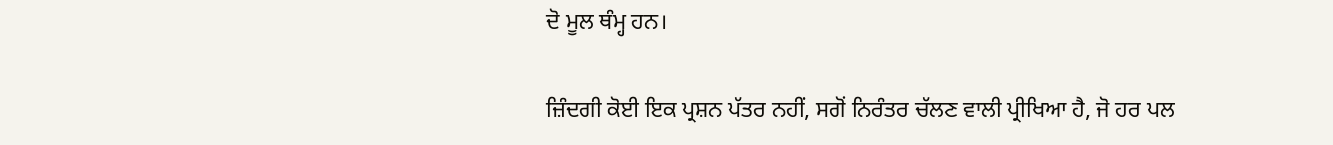ਦੋ ਮੂਲ ਥੰਮ੍ਹ ਹਨ।

ਜ਼ਿੰਦਗੀ ਕੋਈ ਇਕ ਪ੍ਰਸ਼ਨ ਪੱਤਰ ਨਹੀਂ, ਸਗੋਂ ਨਿਰੰਤਰ ਚੱਲਣ ਵਾਲੀ ਪ੍ਰੀਖਿਆ ਹੈ, ਜੋ ਹਰ ਪਲ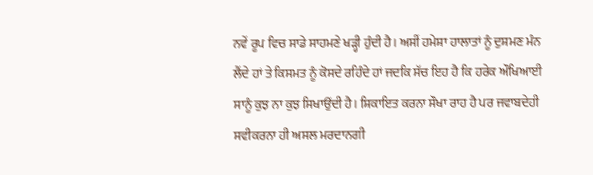ਨਵੇਂ ਰੂਪ ਵਿਚ ਸਾਡੇ ਸਾਹਮਣੇ ਖੜ੍ਹੀ ਹੁੰਦੀ ਹੈ। ਅਸੀਂ ਹਮੇਸ਼ਾ ਹਾਲਾਤਾਂ ਨੂੰ ਦੁਸ਼ਮਣ ਮੰਨ ਲੈਂਦੇ ਹਾਂ ਤੇ ਕਿਸਮਤ ਨੂੰ ਕੋਸਦੇ ਰਹਿੰਦੇ ਹਾਂ ਜਦਕਿ ਸੱਚ ਇਹ ਹੈ ਕਿ ਹਰੇਕ ਔਖਿਆਈ ਸਾਨੂੰ ਕੁਝ ਨਾ ਕੁਝ ਸਿਖਾਉਂਦੀ ਹੈ। ਸ਼ਿਕਾਇਤ ਕਰਨਾ ਸੌਖਾ ਰਾਹ ਹੈ ਪਰ ਜਵਾਬਦੇਹੀ ਸਵੀਕਰਨਾ ਹੀ ਅਸਲ ਮਰਦਾਨਗੀ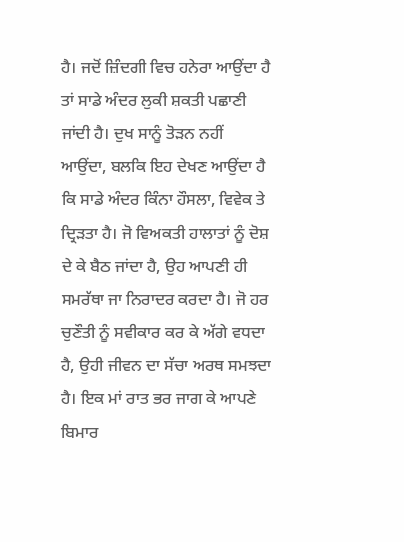ਹੈ। ਜਦੋਂ ਜ਼ਿੰਦਗੀ ਵਿਚ ਹਨੇਰਾ ਆਉਂਦਾ ਹੈ ਤਾਂ ਸਾਡੇ ਅੰਦਰ ਲੁਕੀ ਸ਼ਕਤੀ ਪਛਾਣੀ ਜਾਂਦੀ ਹੈ। ਦੁਖ ਸਾਨੂੰ ਤੋੜਨ ਨਹੀਂ ਆਉਂਦਾ, ਬਲਕਿ ਇਹ ਦੇਖਣ ਆਉਂਦਾ ਹੈ ਕਿ ਸਾਡੇ ਅੰਦਰ ਕਿੰਨਾ ਹੌਸਲਾ, ਵਿਵੇਕ ਤੇ ਦ੍ਰਿੜਤਾ ਹੈ। ਜੋ ਵਿਅਕਤੀ ਹਾਲਾਤਾਂ ਨੂੰ ਦੋਸ਼ ਦੇ ਕੇ ਬੈਠ ਜਾਂਦਾ ਹੈ, ਉਹ ਆਪਣੀ ਹੀ ਸਮਰੱਥਾ ਜਾ ਨਿਰਾਦਰ ਕਰਦਾ ਹੈ। ਜੋ ਹਰ ਚੁਣੌਤੀ ਨੂੰ ਸਵੀਕਾਰ ਕਰ ਕੇ ਅੱਗੇ ਵਧਦਾ ਹੈ, ਉਹੀ ਜੀਵਨ ਦਾ ਸੱਚਾ ਅਰਥ ਸਮਝਦਾ ਹੈ। ਇਕ ਮਾਂ ਰਾਤ ਭਰ ਜਾਗ ਕੇ ਆਪਣੇ ਬਿਮਾਰ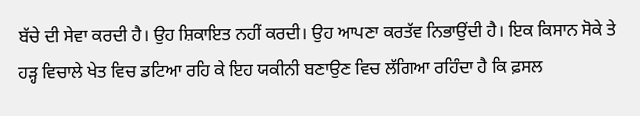ਬੱਚੇ ਦੀ ਸੇਵਾ ਕਰਦੀ ਹੈ। ਉਹ ਸ਼ਿਕਾਇਤ ਨਹੀਂ ਕਰਦੀ। ਉਹ ਆਪਣਾ ਕਰਤੱਵ ਨਿਭਾਉਂਦੀ ਹੈ। ਇਕ ਕਿਸਾਨ ਸੋਕੇ ਤੇ ਹੜ੍ਹ ਵਿਚਾਲੇ ਖੇਤ ਵਿਚ ਡਟਿਆ ਰਹਿ ਕੇ ਇਹ ਯਕੀਨੀ ਬਣਾਉਣ ਵਿਚ ਲੱਗਿਆ ਰਹਿੰਦਾ ਹੈ ਕਿ ਫ਼ਸਲ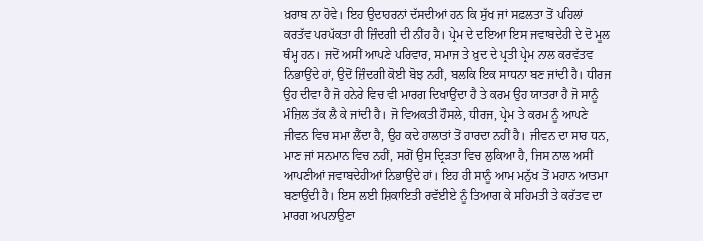ਖ਼ਰਾਬ ਨਾ ਹੋਵੇ। ਇਹ ਉਦਾਹਰਨਾਂ ਦੱਸਦੀਆਂ ਹਨ ਕਿ ਸੁੱਖ ਜਾਂ ਸਫ਼ਲਤਾ ਤੋਂ ਪਹਿਲਾਂ ਕਰਤੱਵ ਪਰਪੱਕਤਾ ਹੀ ਜ਼ਿੰਦਗੀ ਦੀ ਨੀਂਹ ਹੈ। ਪ੍ਰੇਮ ਦੇ ਦਇਆ ਇਸ ਜਵਾਬਦੇਹੀ ਦੇ ਦੋ ਮੂਲ ਥੰਮ੍ਹ ਹਨ। ਜਦੋਂ ਅਸੀਂ ਆਪਣੇ ਪਰਿਵਾਰ, ਸਮਾਜ ਤੇ ਖ਼ੁਦ ਦੇ ਪ੍ਰਤੀ ਪ੍ਰੇਮ ਨਾਲ ਕਰਵੱਤਵ ਨਿਭਾਉਂਦੇ ਹਾਂ, ਉਦੋਂ ਜ਼ਿੰਦਗੀ ਕੋਈ ਬੋਝ ਨਹੀਂ, ਬਲਕਿ ਇਕ ਸਾਧਨਾ ਬਣ ਜਾਂਦੀ ਹੈ। ਧੀਰਜ ਉਹ ਦੀਵਾ ਹੈ ਜੋ ਹਨੇਰੇ ਵਿਚ ਵੀ ਮਾਰਗ ਦਿਖਾਉਂਦਾ ਹੈ ਤੇ ਕਰਮ ਉਹ ਯਾਤਰਾ ਹੈ ਜੋ ਸਾਨੂੰ ਮੰਜ਼ਿਲ ਤੱਕ ਲੈ ਕੇ ਜਾਂਦੀ ਹੈ। ਜੋ ਵਿਅਕਤੀ ਹੌਸਲੇ, ਧੀਰਜ, ਪ੍ਰੇਮ ਤੇ ਕਰਮ ਨੂੰ ਆਪਣੇ ਜੀਵਨ ਵਿਚ ਸਮਾ ਲੈਂਦਾ ਹੈ, ਉਹ ਕਦੇ ਹਾਲਾਤਾਂ ਤੋਂ ਹਾਰਦਾ ਨਹੀਂ ਹੈ। ਜੀਵਨ ਦਾ ਸਾਰ ਧਨ, ਮਾਣ ਜਾਂ ਸਨਮਾਨ ਵਿਚ ਨਹੀਂ, ਸਗੋਂ ਉਸ ਦ੍ਰਿੜਤਾ ਵਿਚ ਲੁਕਿਆ ਹੈ, ਜਿਸ ਨਾਲ ਅਸੀਂ ਆਪਣੀਆਂ ਜਵਾਬਦੇਹੀਆਂ ਨਿਭਾਉਂਦੇ ਹਾਂ। ਇਹ ਹੀ ਸਾਨੂੰ ਆਮ ਮਨੁੱਖ ਤੋਂ ਮਹਾਨ ਆਤਮਾ ਬਣਾਉਂਦੀ ਹੈ। ਇਸ ਲਈ ਸ਼ਿਕਾਇਤੀ ਰਵੱਈਏ ਨੂੰ ਤਿਆਗ ਕੇ ਸਹਿਮਤੀ ਤੇ ਕਰੱਤਵ ਦਾ ਮਾਰਗ ਅਪਨਾਉਣਾ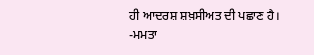ਹੀ ਆਦਰਸ਼ ਸ਼ਖ਼ਸੀਅਤ ਦੀ ਪਛਾਣ ਹੈ।
-ਮਮਤਾ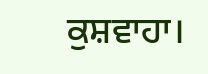ਕੁਸ਼ਵਾਹਾ।